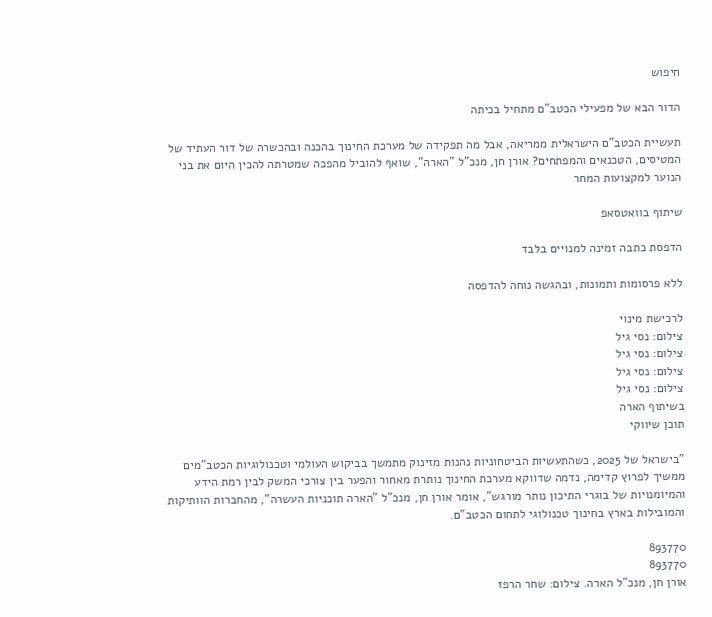חיפוש

הדור הבא של מפעילי הכטב"ם מתחיל בכיתה

תעשיית הכטב"ם הישראלית ממריאה, אבל מה תפקידה של מערכת החינוך בהכנה ובהכשרה של דור העתיד של המטיסים, הטכנאים והמפתחים? אורן חן, מנכ"ל "הארה", שואף להוביל מהפכה שמטרתה להכין היום את בני הנוער למקצועות המחר

שיתוף בוואטסאפ

הדפסת כתבה זמינה למנויים בלבד

ללא פרסומות ותמונות, ובהגשה נוחה להדפסה

לרכישת מינוי
צילום: נסי גיל
צילום: נסי גיל
צילום: נסי גיל
צילום: נסי גיל
בשיתוף הארה
תוכן שיווקי

"בישראל של 2025, כשהתעשיות הביטחוניות נהנות מזינוק מתמשך בביקוש העולמי וטכנולוגיות הכטב"מים ממשיך לפרוץ קדימה, נדמה שדווקא מערכת החינוך נותרת מאחור והפער בין צורכי המשק לבין רמת הידע והמיומנויות של בוגרי התיכון נותר מורגש", אומר אורן חן, מנכ"ל "הארה תוכניות העשרה", מהחברות הוותיקות והמובילות בארץ בחינוך טכנולוגי לתחום הכטב"ם.

893770
893770
אורן חן, מנכ"ל הארה. צילום: שחר הרפז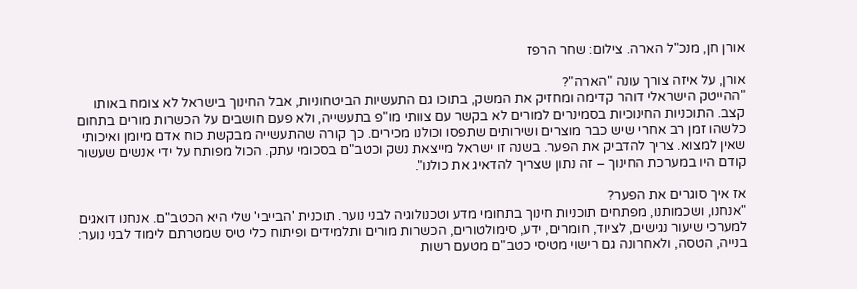אורן חן, מנכ"ל הארה. צילום: שחר הרפז

אורן, על איזה צורך עונה "הארה"?
"ההייטק הישראלי דוהר קדימה ומחזיק את המשק, בתוכו גם התעשיות הביטחוניות, אבל החינוך בישראל לא צומח באותו קצב. התוכניות החינוכיות בסמינרים למורים לא בקשר עם צוותי מו"פ בתעשייה, ולא פעם חושבים על הכשרות מורים בתחום כלשהו זמן רב אחרי שיש כבר מוצרים ושירותים שתפסו וכולנו מכירים. כך קורה שהתעשייה מבקשת כוח אדם מיומן ואיכותי שאין למצוא. צריך להדביק את הפער. בשנה זו ישראל מייצאת נשק וכטב"ם בסכומי עתק. הכול מפותח על ידי אנשים שעשור קודם היו במערכת החינוך – זה נתון שצריך להדאיג את כולנו".

אז איך סוגרים את הפער?
"אנחנו, ושכמותנו, מפתחים תוכניות חינוך בתחומי מדע וטכנולוגיה לבני נוער. תוכנית 'הבייבי' שלי היא הכטב"ם. אנחנו דואגים למערכי שיעור נגישים, לציוד, חומרים, ידע, סימולטורים, הכשרות מורים ותלמידים ופיתוח כלי טיס שמטרתם לימוד לבני נוער: בנייה, הטסה, ולאחרונה גם רישוי מטיסי כטב"ם מטעם רשות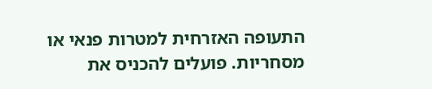התעופה האזרחית למטרות פנאי או מסחריות. פועלים להכניס את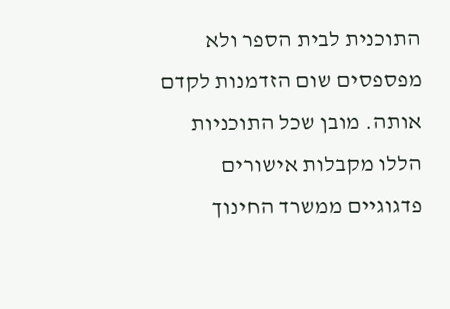התוכנית לבית הספר ולא מפספסים שום הזדמנות לקדם אותה. מובן שכל התוכניות הללו מקבלות אישורים פדגוגיים ממשרד החינוך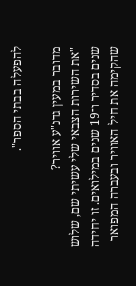להפעלה בבתי הספר".

מדובר במעין גדנ"ע אוויר?
"את השירות הצבאי שלי עשיתי שם, שלוש שנים בסדיר ו־19 שנים במילואים. זו יחידה שהקימה את חיל האוויר ובעברה המפואר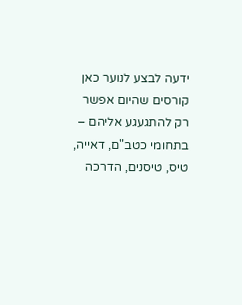ידעה לבצע לנוער כאן קורסים שהיום אפשר רק להתגעגע אליהם – בתחומי כטב"ם, דאייה, טיס, טיסנים, הדרכה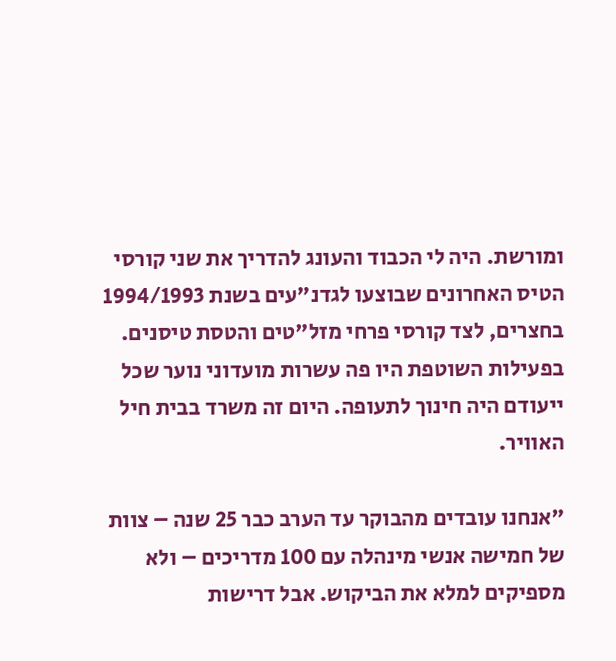ומורשת. היה לי הכבוד והעונג להדריך את שני קורסי הטיס האחרונים שבוצעו לגדנ"עים בשנת 1994/1993 בחצרים, לצד קורסי פרחי מזל"טים והטסת טיסנים. בפעילות השוטפת היו פה עשרות מועדוני נוער שכל ייעודם היה חינוך לתעופה. היום זה משרד בבית חיל האוויר.

"אנחנו עובדים מהבוקר עד הערב כבר 25 שנה – צוות של חמישה אנשי מינהלה עם 100 מדריכים – ולא מספיקים למלא את הביקוש. אבל דרישות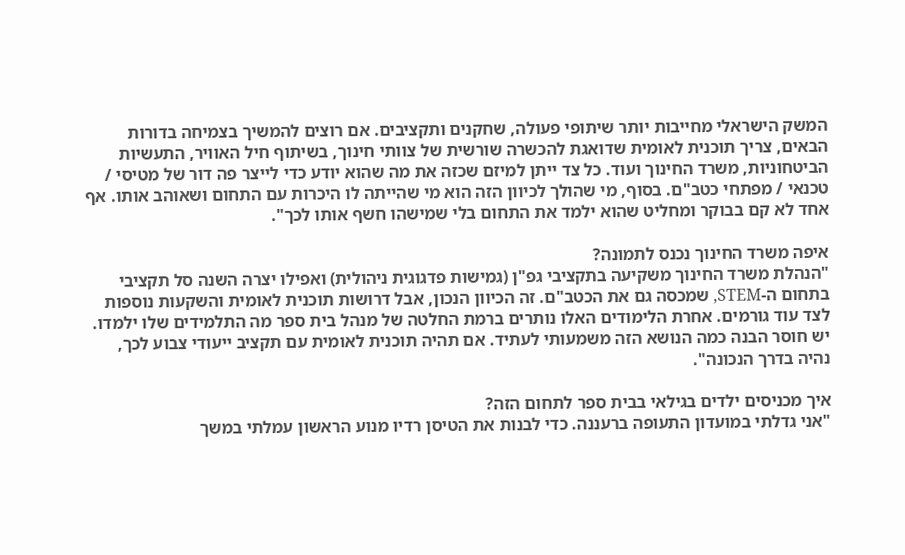המשק הישראלי מחייבות יותר שיתופי פעולה, שחקנים ותקציבים. אם רוצים להמשיך בצמיחה בדורות הבאים, צריך תוכנית לאומית שדואגת להכשרה שורשית של צוותי חינוך, בשיתוף חיל האוויר, התעשיות הביטחוניות, משרד החינוך ועוד. כל צד ייתן למיזם שכזה את מה שהוא יודע כדי לייצר פה דור של מטיסי / טכנאי / מפתחי כטב"ם. בסוף, מי שהולך לכיוון הזה הוא מי שהייתה לו היכרות עם התחום ושאוהב אותו. אף אחד לא קם בבוקר ומחליט שהוא ילמד את התחום בלי שמישהו חשף אותו לכך".

איפה משרד החינוך נכנס לתמונה?
"הנהלת משרד החינוך משקיעה בתקציבי גפ"ן (גמישות פדגוגית ניהולית) ואפילו יצרה השנה סל תקציבי בתחום ה-STEM, שמכסה גם את הכטב"ם. זה הכיוון הנכון, אבל דרושות תוכנית לאומית והשקעות נוספות לצד עוד גורמים. אחרת הלימודים האלו נותרים ברמת החלטה של מנהל בית ספר מה התלמידים שלו ילמדו. יש חוסר הבנה כמה הנושא הזה משמעותי לעתיד. אם תהיה תוכנית לאומית עם תקציב ייעודי צבוע לכך, נהיה בדרך הנכונה".

איך מכניסים ילדים בגילאי בבית ספר לתחום הזה?
"אני גדלתי במועדון התעופה ברעננה. כדי לבנות את הטיסן רדיו מנוע הראשון עמלתי במשך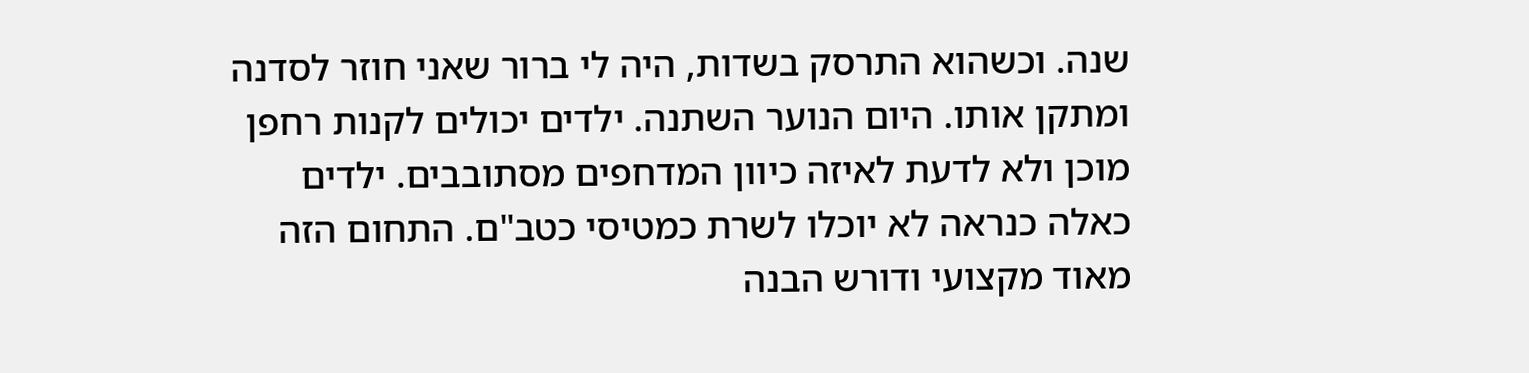שנה. וכשהוא התרסק בשדות, היה לי ברור שאני חוזר לסדנה ומתקן אותו. היום הנוער השתנה. ילדים יכולים לקנות רחפן מוכן ולא לדעת לאיזה כיוון המדחפים מסתובבים. ילדים כאלה כנראה לא יוכלו לשרת כמטיסי כטב"ם. התחום הזה מאוד מקצועי ודורש הבנה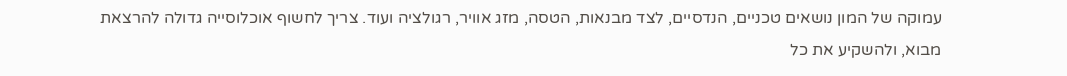עמוקה של המון נושאים טכניים, הנדסיים, לצד מבנאות, הטסה, מזג אוויר, רגולציה ועוד. צריך לחשוף אוכלוסייה גדולה להרצאת מבוא, ולהשקיע את כל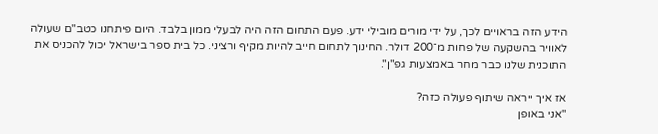הידע הזה בראויים לכך, על ידי מורים מובילי ידע. פעם התחום הזה היה לבעלי ממון בלבד. היום פיתחנו כטב"ם שעולה לאוויר בהשקעה של פחות מ־200 דולר. החינוך לתחום חייב להיות מקיף ורציני. כל בית ספר בישראל יכול להכניס את התוכנית שלנו כבר מחר באמצעות גפ"ן".

אז איך ייראה שיתוף פעולה כזה?
"אני באופן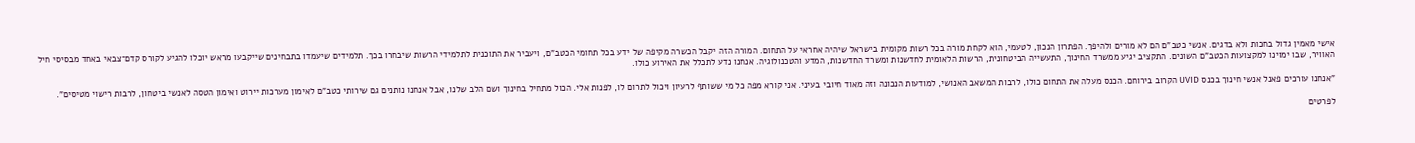אישי מאמין גדול בחכות ולא בדגים. אנשי כטב"ם הם לא מורים ולהיפך. הפתרון הנכון, לטעמי, הוא לקחת מורה בכל רשות מקומית בישראל שיהיה אחראי על התחום. המורה הזה יקבל הכשרה מקיפה של ידע בכל תחומי הכטב"ם, ויעביר את התוכנית לתלמידי הרשות שיבחרו בכך. תלמידים שיעמדו בתבחינים שייקבעו מראש יוכלו להגיע לקורס קדם־צבאי באחד מבסיסי חיל האוויר, שבו ימוינו למקצועות הכטב"ם השונים. התקציב יגיע ממשרד החינוך, התעשייה הביטחונית, הרשות הלאומית לחדשנות ומשרד החדשנות, המדע והטכנולוגיה. אנחנו נדע לתכלל את האירוע כולו.

"אנחנו עורכים פאנל אנשי חינוך בכנס UVID הקרוב בירוחם. הכנס מעלה את התחום כולו, לרבות המשאב האנושי, למודעות הנכונה וזה מאוד חיובי בעיני. אני קורא מפה כל מי ששותף לרעיון ויכול לתרום לו, לפנות אלי. הכול מתחיל בחינוך ושם הלב שלנו, אבל אנחנו נותנים גם שירותי כטב"ם לאימון מערכות יירוט ואימון הטסה לאנשי ביטחון, לרבות רישוי מטיסים".

לפרטים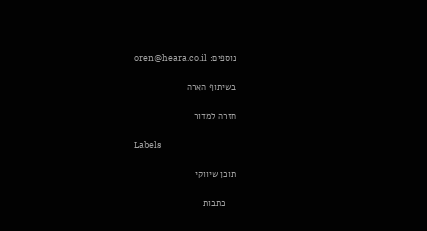נוספים: oren@heara.co.il

בשיתוף הארה

חזרה למדור

Labels

תוכן שיווקי

    כתבות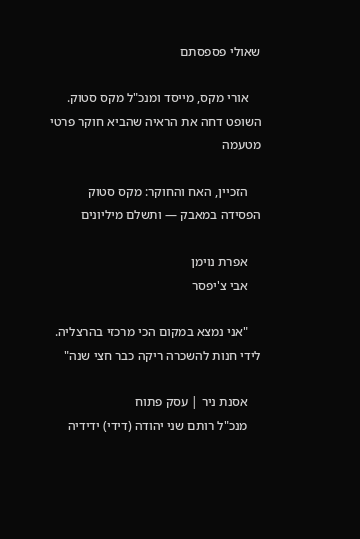שאולי פספסתם

    אורי מקס, מייסד ומנכ"ל מקס סטוק. השופט דחה את הראיה שהביא חוקר פרטי מטעמה

    הזכיין, האח והחוקר: מקס סטוק הפסידה במאבק — ותשלם מיליונים

    אפרת נוימן
    אבי צ'יפסר

    "אני נמצא במקום הכי מרכזי בהרצליה. לידי חנות להשכרה ריקה כבר חצי שנה"

    אסנת ניר | עסק פתוח
    מנכ"ל רותם שני יהודה (דידי) ידידיה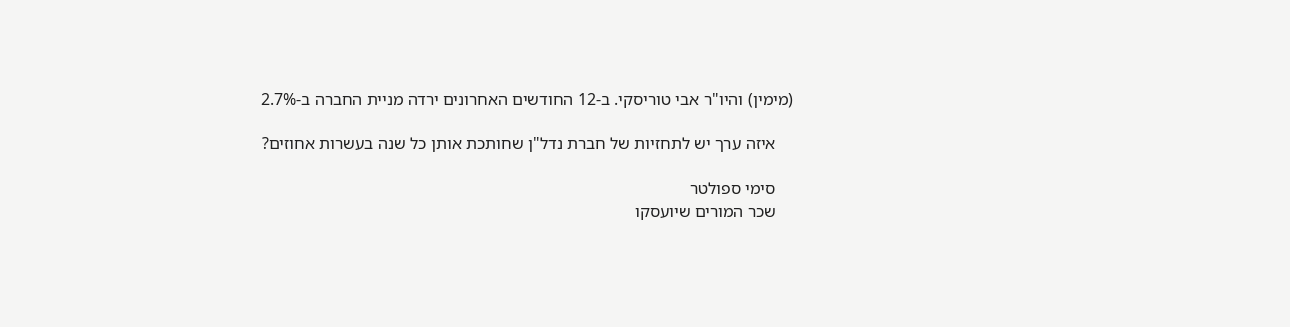(מימין) והיו"ר אבי טוריסקי. ב-12 החודשים האחרונים ירדה מניית החברה ב-2.7%

    איזה ערך יש לתחזיות של חברת נדל"ן שחותכת אותן כל שנה בעשרות אחוזים?

    סימי ספולטר
    שכר המורים שיועסקו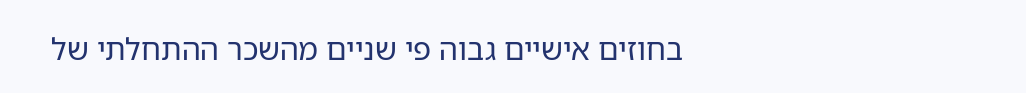בחוזים אישיים גבוה פי שניים מהשכר ההתחלתי של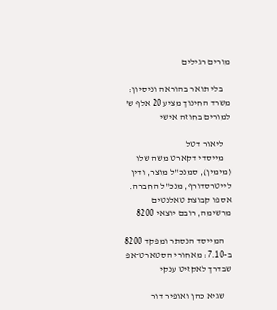מורים רגילים

    בלי תואר בהוראה וניסיון: משרד החינוך מציע 20 אלף ש' למורים בחוזה אישי

    ליאור דטל
    מייסדי דקארט משה שלו (מימין), סמנכ"ל מוצר, ודין לייטרסדורף, מנכ"ל החברה. אספו קבוצת טאלנטים מרשימה, רובם יוצאי 8200

    המייסד הנסתר ומפקד 8200 ב-7.10: מאחורי הסטארט־אפ שבדרך לאקזיט ענקי

    שגיא כהן ואופיר דור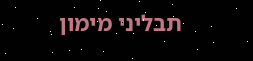תבליני מימון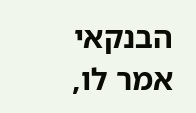הבנקאי אמר לו,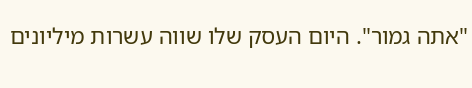"אתה גמור". היום העסק שלו שווה עשרות מיליונים